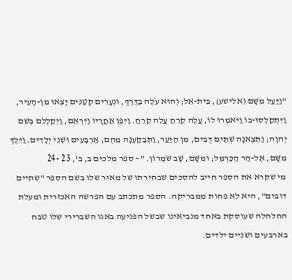"וַיַּעַל מִשָּׁם (אלישע), בֵּית-אֵל; וְהוּא עֹלֶה בַדֶּרֶךְ, וּנְעָרִים קְטַנִּים יָצְאוּ מִן-הָעִיר, וַיִּתְקַלְּסוּ-בוֹ וַיֹּאמְרוּ לוֹ, עֲלֵה קֵרֵחַ עֲלֵה קֵרֵחַ. וַיִּפֶן אַחֲרָיו וַיִּרְאֵם, וַיְקַלְלֵם בְּשֵׁם יְהוָה; וַתֵּצֶאנָה שְׁתַּיִם דֻּבִּים, מִן הַיַּעַר, וַתְּבַקַּעְנָה מֵהֶם, אַרְבָּעִים וּשְׁנֵי יְלָדִים. וַיֵּלֶךְ מִשָּׁם, אֶל-הַר הַכַּרְמֶל; וּמִשָּׁם, שָׁב שֹׁמְרוֹן. "– ספר מלכים ב, ב', 23 -24
מי שקרא את הספר חייב להסכים שבחירתו של מאיר שלו בשם הספר "שתיים דובים", היא לא פחות ממבריקה. הספר מתכתב עם הפרשה האכזרית ומעלת החלחלה שעוסקת באחד מנביאינו שבשל הפגיעה באגו השברירי שלו טבח בארבעים ושניים ילדים.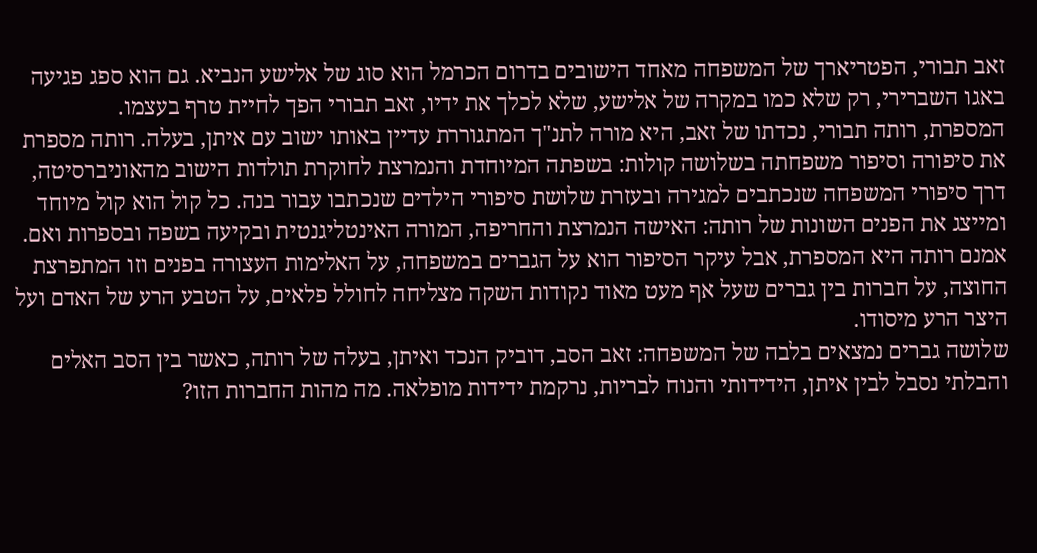זאב תבורי, הפטריארך של המשפחה מאחד הישובים בדרום הכרמל הוא סוג של אלישע הנביא. גם הוא ספג פגיעה באגו השברירי, רק שלא כמו במקרה של אלישע, שלא לכלך את ידיו, זאב תבורי הפך לחיית טרף בעצמו.
המספרת, רותה תבורי, נכדתו של זאב, היא מורה לתנ"ך המתגוררת עדיין באותו ישוב עם איתן, בעלה. רותה מספרת את סיפורה וסיפור משפחתה בשלושה קולות: בשפתה המיוחדת והנמרצת לחוקרת תולדות הישוב מהאוניברסיטה, דרך סיפורי המשפחה שנכתבים למגירה ובעזרת שלושת סיפורי הילדים שנכתבו עבור בנה. כל קול הוא קול מיוחד ומייצג את הפנים השונות של רותה: האישה הנמרצת והחריפה, המורה האינטליגנטית ובקיעה בשפה ובספרות ואם.
אמנם רותה היא המספרת, אבל עיקר הסיפור הוא על הגברים במשפחה, על האלימות העצורה בפנים וזו המתפרצת החוצה, על חברות בין גברים שעל אף מעט מאוד נקודות השקה מצליחה לחולל פלאים, על הטבע הרע של האדם ועל היצר הרע מיסודו.
שלושה גברים נמצאים בלבה של המשפחה: זאב הסב, דוביק הנכד ואיתן, בעלה של רותה, כאשר בין הסב האלים והבלתי נסבל לבין איתן, הידידותי והנוח לבריות, נרקמת ידידות מופלאה. מה מהות החברות הזו?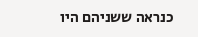כנראה ששניהם היו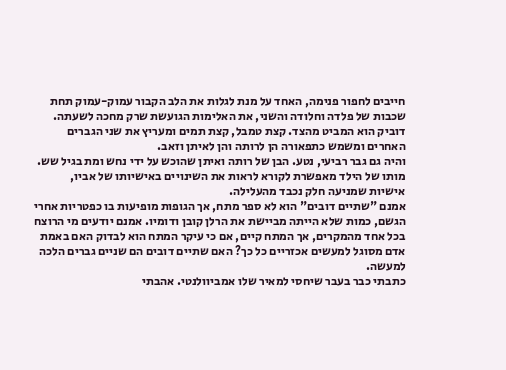חייבים לחפור פנימה, האחד על מנת לגלות את הלב הקבור עמוק-עמוק תחת שכבות של פלדה וחלודה והשני, את האלימות הגועשת שרק מחכה לשעתה.
דוביק הוא המביט מהצד. קצת טמבל, קצת תמים ומעריץ את שני הגברים האחרים ומשמש כתפאורה הן לרותה והן לאיתן וזאב.
והיה גם גבר רביעי, נטע. הבן של רותה ואיתן שהוכש על ידי נחש ומת בגיל שש. מותו של הילד מאפשרת לקורא לראות את השינויים באישיותו של אביו, אישיות שמניעה חלק נכבד מהעלילה.
אמנם "שתיים דובים" הוא לא ספר מתח, אך הגופות מופיעות בו כפטריות אחרי הגשם, כמות שלא הייתה מביישת את הרלן קובן ודומיו. אמנם יודעים מי הרוצח בכל אחד מהמקרים, אך המתח קיים, אם כי עיקר המתח הוא לבדוק האם באמת אדם מסוגל למעשים אכזריים כל כך? האם שתיים דובים הם שניים גברים הלכה למעשה.
כתבתי כבר בעבר שיחסי למאיר שלו אמביוולנטי. אהבתי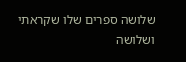שלושה ספרים שלו שקראתי ושלושה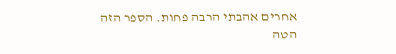אחרים אהבתי הרבה פחות. הספר הזה הטה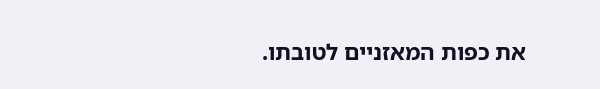את כפות המאזניים לטובתו.